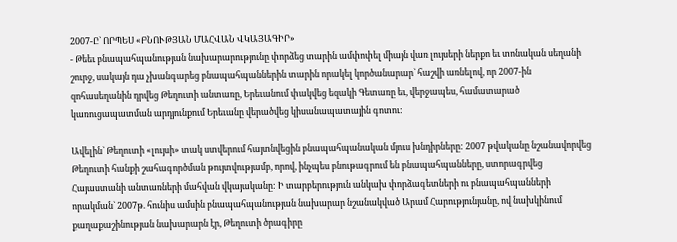2007-Ը` ՈՐՊԵՍ «ԲՆՈՒԹՅԱՆ ՄԱՀՎԱՆ ՎԿԱՅԱԳԻՐ»
- Թեեւ բնապահպանության նախարարությունը փորձեց տարին ամփոփել միայն վառ լույսերի ներքո եւ տոնական սեղանի շուրջ, սակայն դա չխանգարեց բնապահպաններին տարին որակել կործանարար` հաշվի առնելով, որ 2007-ին զոհասեղանին դրվեց Թեղուտի անտառը, Երեւանում փակվեց եզակի Գետառը եւ, վերջապես, համատարած կառուցապատման արդյունքում Երեւանը վերածվեց կիսանապատային գոտու:

Ավելին` Թեղուտի «լույսի» տակ ստվերում հայտնվեցին բնապահպանական մյուս խնդիրները: 2007 թվականը նշանավորվեց Թեղուտի հանքի շահագործման թույտվությամբ, որով, ինչպես բնութագրում են բնապահպանները, ստորագրվեց Հայաստանի անտառների մահվան վկայականը: Ի տարբերություն անկախ փորձագետների ու բնապահպանների որակման` 2007թ. հունիս ամսին բնապահպանության նախարար նշանակված Արամ Հարությունյանը, ով նախկինում քաղաքաշինության նախարարն էր, Թեղուտի ծրագիրը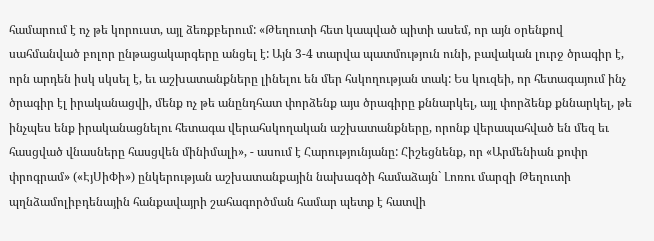համարում է ոչ թե կորուստ, այլ ձեռքբերում: «Թեղուտի հետ կապված պիտի ասեմ, որ այն օրենքով սահմանված բոլոր ընթացակարգերը անցել է: Այն 3-4 տարվա պատմություն ունի, բավական լուրջ ծրագիր է, որն արդեն իսկ սկսել է, եւ աշխատանքները լինելու են մեր հսկողության տակ: Ես կուզեի, որ հետագայում ինչ ծրագիր էլ իրականացվի, մենք ոչ թե անընդհատ փորձենք այս ծրագիրը քննարկել, այլ փորձենք քննարկել, թե ինչպես ենք իրականացնելու հետագա վերահսկողական աշխատանքները, որոնք վերապահված են մեզ եւ հասցված վնասները հասցվեն մինիմալի», - ասում է Հարությունյանը: Հիշեցնենք, որ «Արմենիան քոփր փրոգրամ» («ԷյՍիՓի») ընկերության աշխատանքային նախագծի համաձայն` Լոռու մարզի Թեղուտի պղնձամոլիբդենային հանքավայրի շահագործման համար պետք է հատվի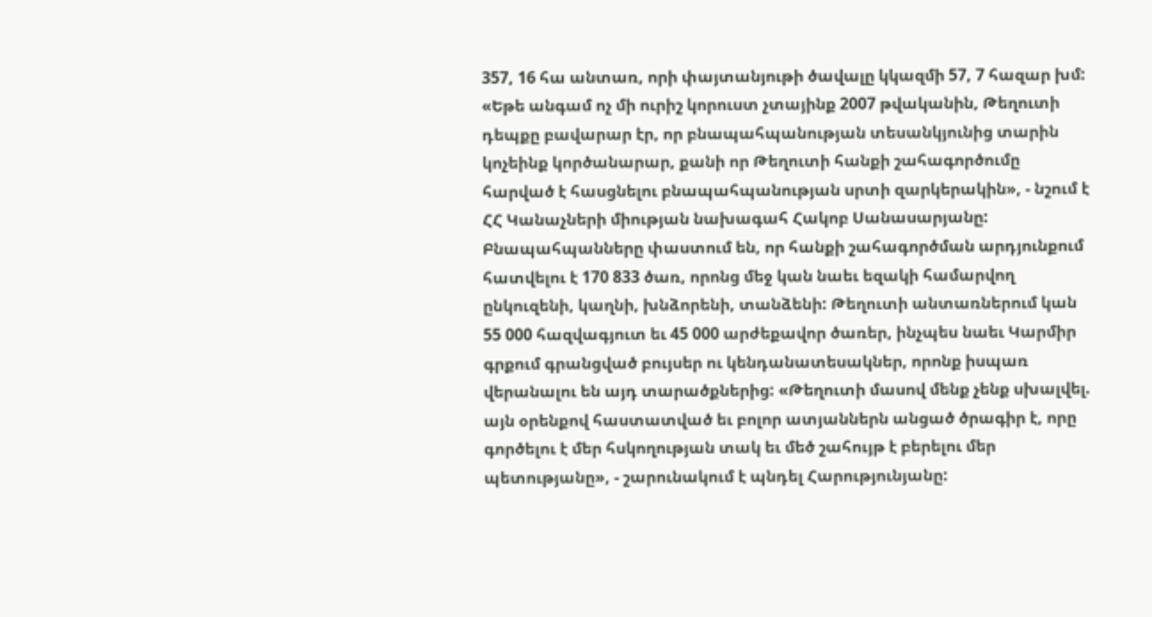357, 16 հա անտառ, որի փայտանյութի ծավալը կկազմի 57, 7 հազար խմ: «Եթե անգամ ոչ մի ուրիշ կորուստ չտայինք 2007 թվականին, Թեղուտի դեպքը բավարար էր, որ բնապահպանության տեսանկյունից տարին կոչեինք կործանարար, քանի որ Թեղուտի հանքի շահագործումը հարված է հասցնելու բնապահպանության սրտի զարկերակին», - նշում է ՀՀ Կանաչների միության նախագահ Հակոբ Սանասարյանը: Բնապահպանները փաստում են, որ հանքի շահագործման արդյունքում հատվելու է 170 833 ծառ, որոնց մեջ կան նաեւ եզակի համարվող ընկուզենի, կաղնի, խնձորենի, տանձենի: Թեղուտի անտառներում կան 55 000 հազվագյուտ եւ 45 000 արժեքավոր ծառեր, ինչպես նաեւ Կարմիր գրքում գրանցված բույսեր ու կենդանատեսակներ, որոնք իսպառ վերանալու են այդ տարածքներից: «Թեղուտի մասով մենք չենք սխալվել. այն օրենքով հաստատված եւ բոլոր ատյաններն անցած ծրագիր է, որը գործելու է մեր հսկողության տակ եւ մեծ շահույթ է բերելու մեր պետությանը», - շարունակում է պնդել Հարությունյանը: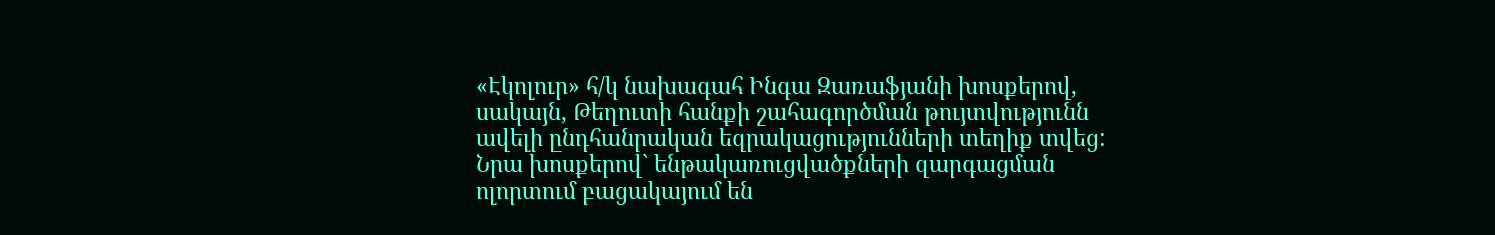«Էկոլուր» հ/կ նախագահ Ինգա Զառաֆյանի խոսքերով, սակայն, Թեղուտի հանքի շահագործման թույտվությունն ավելի ընդհանրական եզրակացությունների տեղիք տվեց: Նրա խոսքերով` ենթակառուցվածքների զարգացման ոլորտում բացակայում են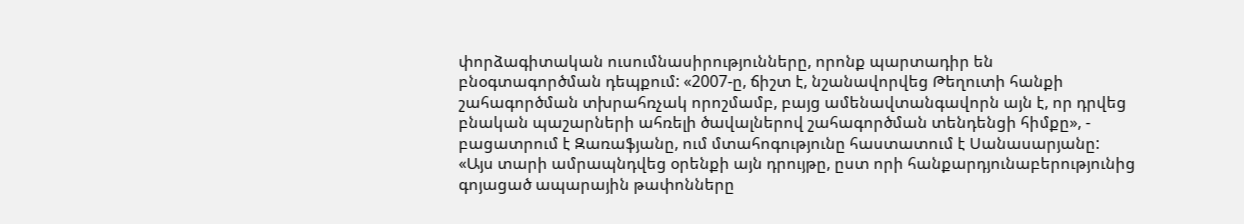փորձագիտական ուսումնասիրությունները, որոնք պարտադիր են բնօգտագործման դեպքում: «2007-ը, ճիշտ է, նշանավորվեց Թեղուտի հանքի շահագործման տխրահռչակ որոշմամբ, բայց ամենավտանգավորն այն է, որ դրվեց բնական պաշարների ահռելի ծավալներով շահագործման տենդենցի հիմքը», - բացատրում է Զառաֆյանը, ում մտահոգությունը հաստատում է Սանասարյանը: «Այս տարի ամրապնդվեց օրենքի այն դրույթը, ըստ որի հանքարդյունաբերությունից գոյացած ապարային թափոնները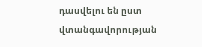դասվելու են ըստ վտանգավորության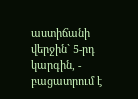աստիճանի վերջին` 5-րդ կարգին, - բացատրում է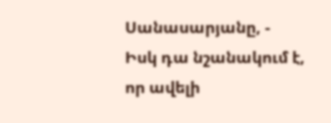Սանասարյանը, - Իսկ դա նշանակում է, որ ավելի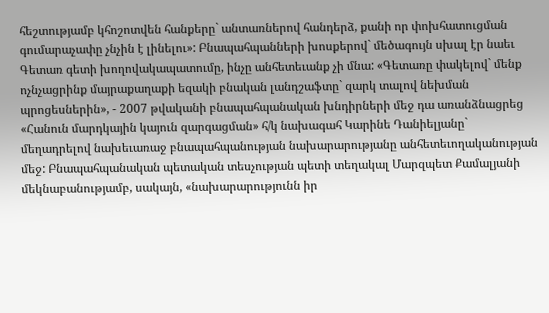հեշտությամբ կհոշոտվեն հանքերը` անտառներով հանդերձ, քանի որ փոխհատուցման գումարաչափը չնչին է լինելու»: Բնապահպանների խոսքերով` մեծագույն սխալ էր նաեւ Գետառ գետի խողովակապատումը, ինչը անհետեւանք չի մնա: «Գետառը փակելով` մենք ոչնչացրինք մայրաքաղաքի եզակի բնական լանդշաֆտը` զարկ տալով նեխման պրոցեսներին», - 2007 թվականի բնապահպանական խնդիրների մեջ դա առանձնացրեց «Հանուն մարդկային կայուն զարգացման» հ/կ նախագահ Կարինե Դանիելյանը` մեղադրելով նախեւառաջ բնապահպանության նախարարությանը անհետեւողականության մեջ: Բնապահպանական պետական տեսչության պետի տեղակալ Մարզպետ Քամալյանի մեկնաբանությամբ, սակայն, «նախարարությունն իր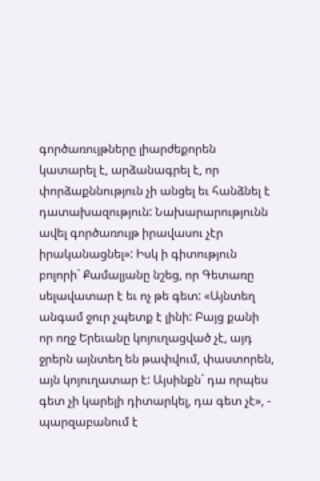գործառույթները լիարժեքորեն կատարել է, արձանագրել է, որ փորձաքննություն չի անցել եւ հանձնել է դատախազություն: Նախարարությունն ավել գործառույթ իրավասու չէր իրականացնել»: Իսկ ի գիտություն բոլորի` Քամալյանը նշեց, որ Գետառը սելավատար է եւ ոչ թե գետ: «Այնտեղ անգամ ջուր չպետք է լինի: Բայց քանի որ ողջ Երեւանը կոյուղացված չէ, այդ ջրերն այնտեղ են թափվում, փաստորեն, այն կոյուղատար է: Այսինքն` դա որպես գետ չի կարելի դիտարկել, դա գետ չէ», - պարզաբանում է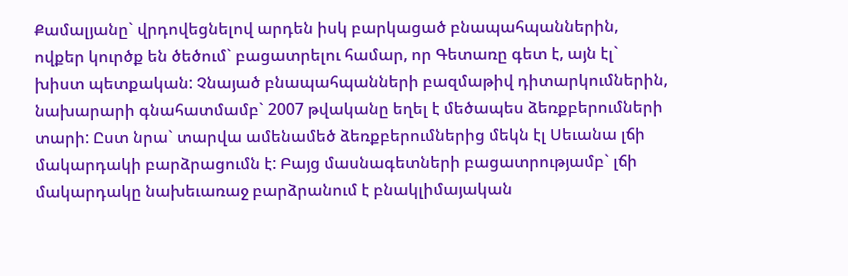Քամալյանը` վրդովեցնելով արդեն իսկ բարկացած բնապահպաններին, ովքեր կուրծք են ծեծում` բացատրելու համար, որ Գետառը գետ է, այն էլ` խիստ պետքական: Չնայած բնապահպանների բազմաթիվ դիտարկումներին, նախարարի գնահատմամբ` 2007 թվականը եղել է մեծապես ձեռքբերումների տարի: Ըստ նրա` տարվա ամենամեծ ձեռքբերումներից մեկն էլ Սեւանա լճի մակարդակի բարձրացումն է: Բայց մասնագետների բացատրությամբ` լճի մակարդակը նախեւառաջ բարձրանում է բնակլիմայական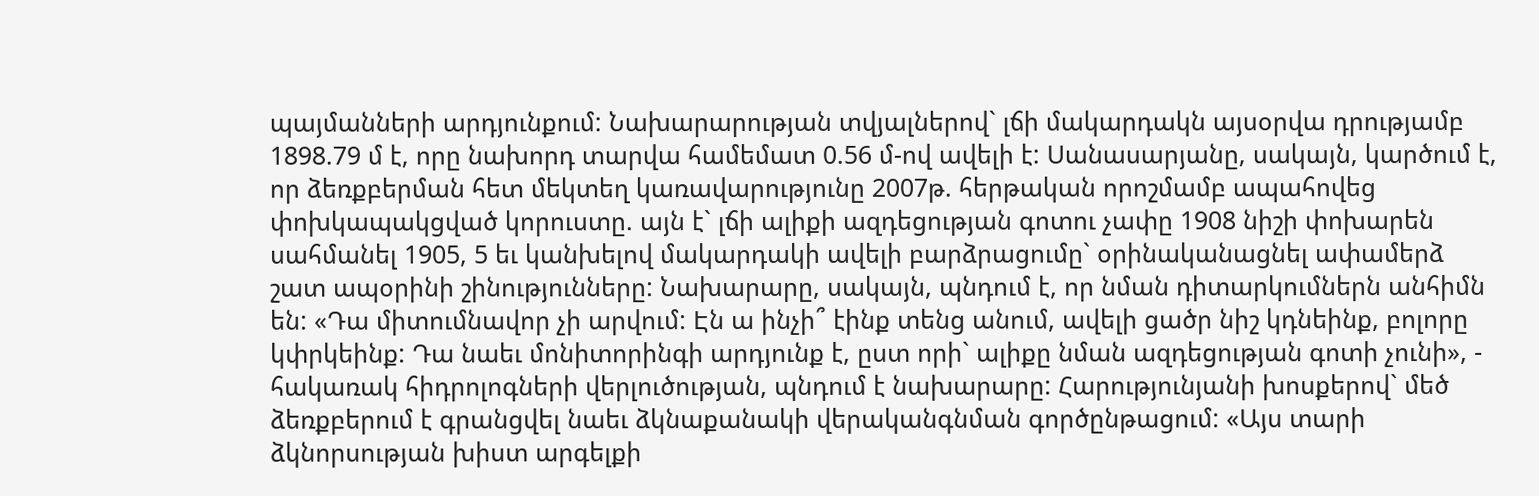պայմանների արդյունքում: Նախարարության տվյալներով` լճի մակարդակն այսօրվա դրությամբ 1898.79 մ է, որը նախորդ տարվա համեմատ 0.56 մ-ով ավելի է: Սանասարյանը, սակայն, կարծում է, որ ձեռքբերման հետ մեկտեղ կառավարությունը 2007թ. հերթական որոշմամբ ապահովեց փոխկապակցված կորուստը. այն է` լճի ալիքի ազդեցության գոտու չափը 1908 նիշի փոխարեն սահմանել 1905, 5 եւ կանխելով մակարդակի ավելի բարձրացումը` օրինականացնել ափամերձ շատ ապօրինի շինությունները: Նախարարը, սակայն, պնդում է, որ նման դիտարկումներն անհիմն են: «Դա միտումնավոր չի արվում: Էն ա ինչի՞ էինք տենց անում, ավելի ցածր նիշ կդնեինք, բոլորը կփրկեինք: Դա նաեւ մոնիտորինգի արդյունք է, ըստ որի` ալիքը նման ազդեցության գոտի չունի», - հակառակ հիդրոլոգների վերլուծության, պնդում է նախարարը: Հարությունյանի խոսքերով` մեծ ձեռքբերում է գրանցվել նաեւ ձկնաքանակի վերականգնման գործընթացում: «Այս տարի ձկնորսության խիստ արգելքի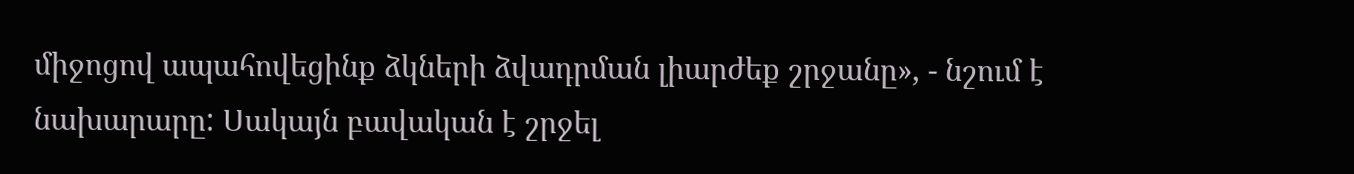միջոցով ապահովեցինք ձկների ձվադրման լիարժեք շրջանը», - նշում է նախարարը: Սակայն բավական է շրջել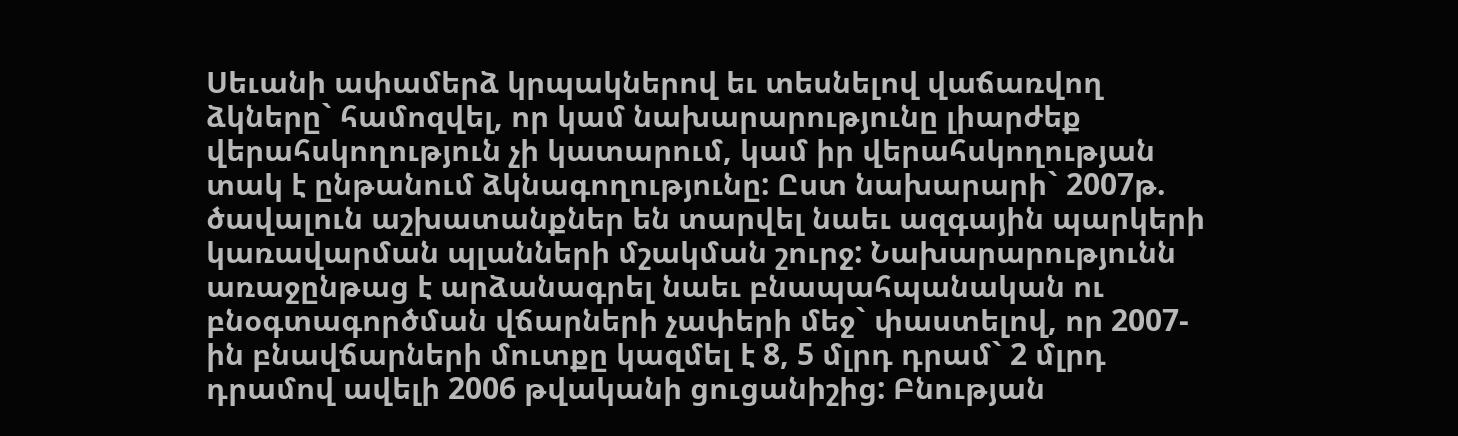Սեւանի ափամերձ կրպակներով եւ տեսնելով վաճառվող ձկները` համոզվել, որ կամ նախարարությունը լիարժեք վերահսկողություն չի կատարում, կամ իր վերահսկողության տակ է ընթանում ձկնագողությունը: Ըստ նախարարի` 2007թ. ծավալուն աշխատանքներ են տարվել նաեւ ազգային պարկերի կառավարման պլանների մշակման շուրջ: Նախարարությունն առաջընթաց է արձանագրել նաեւ բնապահպանական ու բնօգտագործման վճարների չափերի մեջ` փաստելով, որ 2007-ին բնավճարների մուտքը կազմել է 8, 5 մլրդ դրամ` 2 մլրդ դրամով ավելի 2006 թվականի ցուցանիշից: Բնության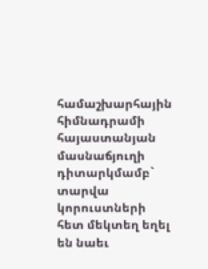համաշխարհային հիմնադրամի հայաստանյան մասնաճյուղի դիտարկմամբ` տարվա կորուստների հետ մեկտեղ եղել են նաեւ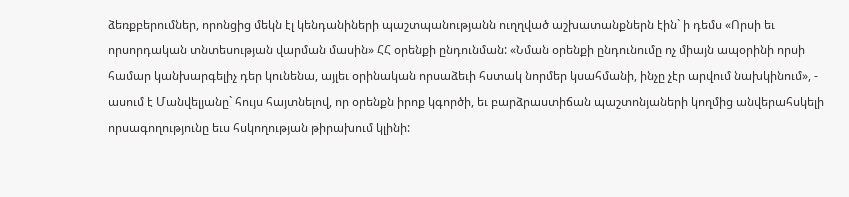ձեռքբերումներ, որոնցից մեկն էլ կենդանիների պաշտպանությանն ուղղված աշխատանքներն էին` ի դեմս «Որսի եւ որսորդական տնտեսության վարման մասին» ՀՀ օրենքի ընդունման: «Նման օրենքի ընդունումը ոչ միայն ապօրինի որսի համար կանխարգելիչ դեր կունենա, այլեւ օրինական որսաձեւի հստակ նորմեր կսահմանի, ինչը չէր արվում նախկինում», - ասում է Մանվելյանը` հույս հայտնելով, որ օրենքն իրոք կգործի, եւ բարձրաստիճան պաշտոնյաների կողմից անվերահսկելի որսագողությունը եւս հսկողության թիրախում կլինի: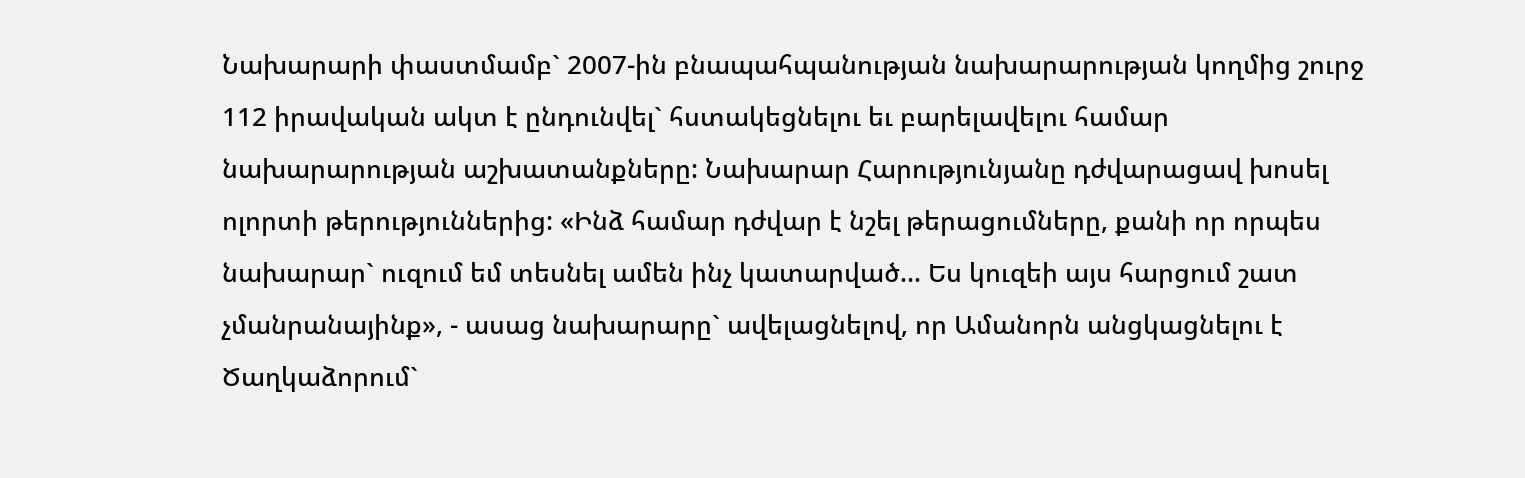Նախարարի փաստմամբ` 2007-ին բնապահպանության նախարարության կողմից շուրջ 112 իրավական ակտ է ընդունվել` հստակեցնելու եւ բարելավելու համար նախարարության աշխատանքները: Նախարար Հարությունյանը դժվարացավ խոսել ոլորտի թերություններից: «Ինձ համար դժվար է նշել թերացումները, քանի որ որպես նախարար` ուզում եմ տեսնել ամեն ինչ կատարված... Ես կուզեի այս հարցում շատ չմանրանայինք», - ասաց նախարարը` ավելացնելով, որ Ամանորն անցկացնելու է Ծաղկաձորում`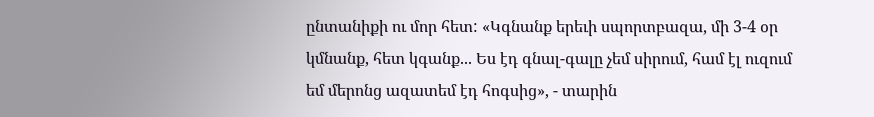ընտանիքի ու մոր հետ: «Կգնանք երեւի սպորտբազա, մի 3-4 օր կմնանք, հետ կգանք... Ես էդ գնալ-գալը չեմ սիրում, համ էլ ուզում եմ մերոնց ազատեմ էդ հոգսից», - տարին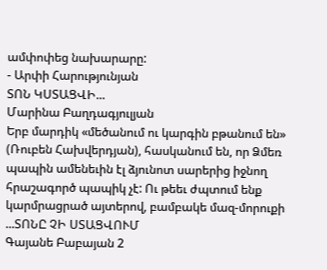ամփոփեց նախարարը:
- Արփի Հարությունյան
ՏՈՆ ԿՍՏԱՑՎԻ...
Մարինա Բաղդագյուլյան
Երբ մարդիկ «մեծանում ու կարգին բթանում են» (Ռուբեն Հախվերդյան), հասկանում են, որ Ձմեռ պապին ամենեւին էլ ձյունոտ սարերից իջնող հրաշագործ պապիկ չէ: Ու թեեւ ժպտում ենք կարմրացրած այտերով, բամբակե մազ-մորուքի ...ՏՈՆԸ ՉԻ ՍՏԱՑՎՈՒՄ
Գայանե Բաբայան 2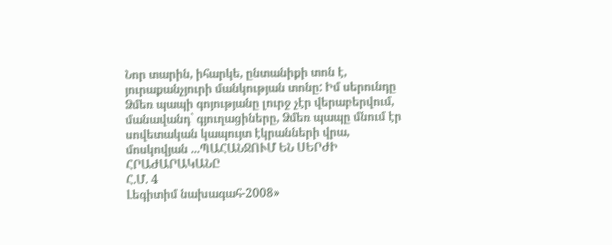Նոր տարին, իհարկե, ընտանիքի տոն է, յուրաքանչյուրի մանկության տոնը: Իմ սերունդը Ձմեռ պապի գոյությանը լուրջ չէր վերաբերվում, մանավանդ` գյուղացիները, Ձմեռ պապը մնում էր սովետական կապույտ էկրանների վրա, մոսկովյան ...ՊԱՀԱՆՋՈՒՄ ԵՆ ՍԵՐԺԻ ՀՐԱԺԱՐԱԿԱՆԸ
Հ.Մ. 4
Լեգիտիմ նախագահ-2008»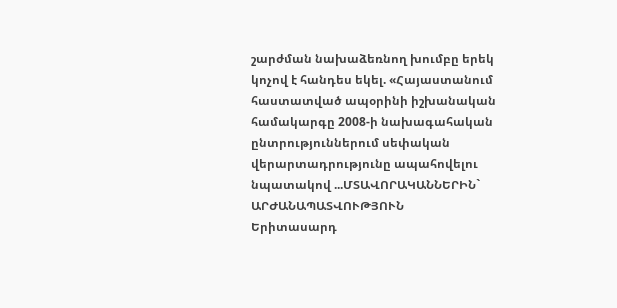շարժման նախաձեռնող խումբը երեկ կոչով է հանդես եկել. «Հայաստանում հաստատված ապօրինի իշխանական համակարգը 2008-ի նախագահական ընտրություններում սեփական վերարտադրությունը ապահովելու նպատակով ...ՄՏԱՎՈՐԱԿԱՆՆԵՐԻՆ` ԱՐԺԱՆԱՊԱՏՎՈՒԹՅՈՒՆ
Երիտասարդ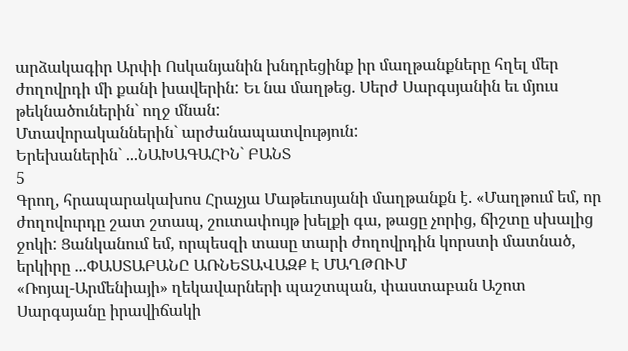արձակագիր Արփի Ոսկանյանին խնդրեցինք իր մաղթանքները հղել մեր ժողովրդի մի քանի խավերին: Եւ նա մաղթեց. Սերժ Սարգսյանին եւ մյուս թեկնածուներին` ողջ մնան:
Մտավորականներին` արժանապատվություն:
Երեխաներին` ...ՆԱԽԱԳԱՀԻՆ` ԲԱՆՏ
5
Գրող, հրապարակախոս Հրաչյա Մաթեւոսյանի մաղթանքն է. «Մաղթում եմ, որ ժողովուրդը շատ շտապ, շուտափույթ խելքի գա, թացը չորից, ճիշտը սխալից ջոկի: Ցանկանում եմ, որպեսզի տասը տարի ժողովրդին կորստի մատնած, երկիրը ...ՓԱՍՏԱԲԱՆԸ ԱՌՆԵՏԱՎԱԶՔ Է ՄԱՂԹՈՒՄ
«Ռոյալ-Արմենիայի» ղեկավարների պաշտպան, փաստաբան Աշոտ Սարգսյանը իրավիճակի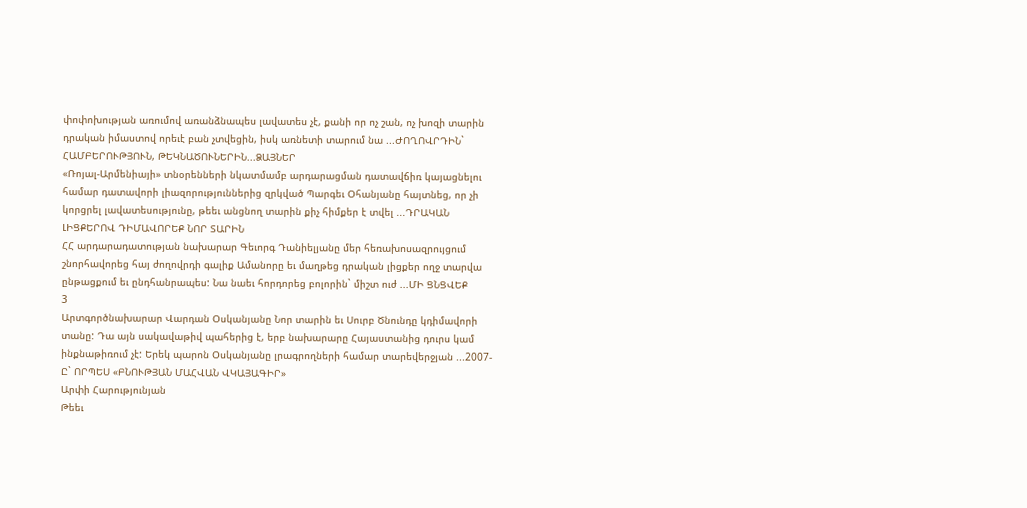փոփոխության առումով առանձնապես լավատես չէ, քանի որ ոչ շան, ոչ խոզի տարին դրական իմաստով որեւէ բան չտվեցին, իսկ առնետի տարում նա ...ԺՈՂՈՎՐԴԻՆ` ՀԱՄԲԵՐՈՒԹՅՈՒՆ, ԹԵԿՆԱԾՈՒՆԵՐԻՆ...ՁԱՅՆԵՐ
«Ռոյալ-Արմենիայի» տնօրենների նկատմամբ արդարացման դատավճիռ կայացնելու համար դատավորի լիազորություններից զրկված Պարգեւ Օհանյանը հայտնեց, որ չի կորցրել լավատեսությունը, թեեւ անցնող տարին քիչ հիմքեր է տվել ...ԴՐԱԿԱՆ ԼԻՑՔԵՐՈՎ ԴԻՄԱՎՈՐԵՔ ՆՈՐ ՏԱՐԻՆ
ՀՀ արդարադատության նախարար Գեւորգ Դանիելյանը մեր հեռախոսազրույցում շնորհավորեց հայ ժողովրդի գալիք Ամանորը եւ մաղթեց դրական լիցքեր ողջ տարվա ընթացքում եւ ընդհանրապես: Նա նաեւ հորդորեց բոլորին` միշտ ուժ ...ՄԻ ՑՆՑՎԵՔ
3
Արտգործնախարար Վարդան Օսկանյանը Նոր տարին եւ Սուրբ Ծնունդը կդիմավորի տանը: Դա այն սակավաթիվ պահերից է, երբ նախարարը Հայաստանից դուրս կամ ինքնաթիռում չէ: Երեկ պարոն Օսկանյանը լրագրողների համար տարեվերջյան ...2007-Ը` ՈՐՊԵՍ «ԲՆՈՒԹՅԱՆ ՄԱՀՎԱՆ ՎԿԱՅԱԳԻՐ»
Արփի Հարությունյան
Թեեւ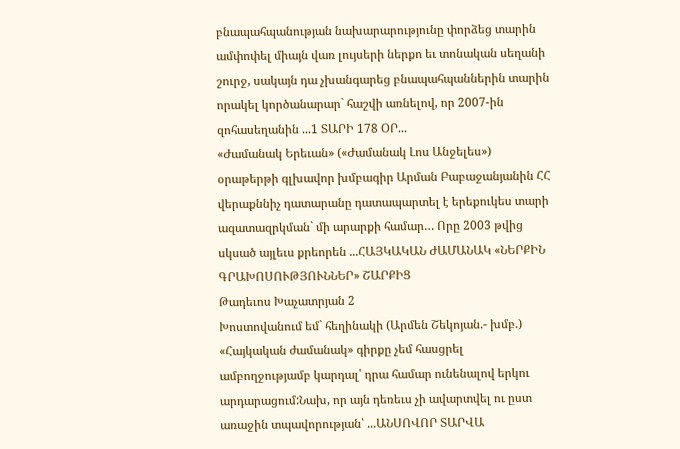բնապահպանության նախարարությունը փորձեց տարին ամփոփել միայն վառ լույսերի ներքո եւ տոնական սեղանի շուրջ, սակայն դա չխանգարեց բնապահպաններին տարին որակել կործանարար` հաշվի առնելով, որ 2007-ին զոհասեղանին ...1 ՏԱՐԻ 178 ՕՐ...
«Ժամանակ Երեւան» («Ժամանակ Լոս Անջելես») օրաթերթի գլխավոր խմբագիր Արման Բաբաջանյանին ՀՀ վերաքննիչ դատարանը դատապարտել է երեքուկես տարի ազատազրկման` մի արարքի համար… Որը 2003 թվից սկսած այլեւս քրեորեն ...ՀԱՅԿԱԿԱՆ ԺԱՄԱՆԱԿ «ՆԵՐՔԻՆ ԳՐԱԽՈՍՈՒԹՅՈՒՆՆԵՐ» ՇԱՐՔԻՑ
Թադեւոս Խաչատրյան 2
Խոստովանում եմ` հեղինակի (Արմեն Շեկոյան.- խմբ.) «Հայկական ժամանակ» գիրքը չեմ հասցրել ամբողջությամբ կարդալ՝ դրա համար ունենալով երկու արդարացում:Նախ, որ այն դեռեւս չի ավարտվել ու ըստ առաջին տպավորության՝ ...ԱՆՍՈՎՈՐ ՏԱՐՎԱ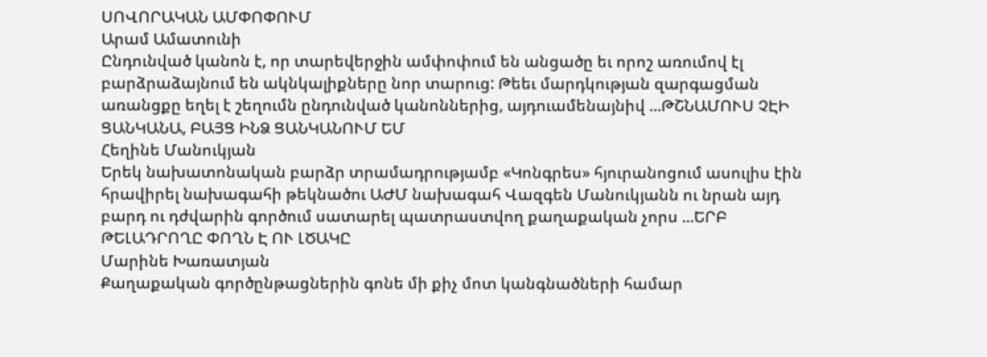ՍՈՎՈՐԱԿԱՆ ԱՄՓՈՓՈՒՄ
Արամ Ամատունի
Ընդունված կանոն է, որ տարեվերջին ամփոփում են անցածը եւ որոշ առումով էլ բարձրաձայնում են ակնկալիքները նոր տարուց: Թեեւ մարդկության զարգացման առանցքը եղել է շեղումն ընդունված կանոններից, այդուամենայնիվ ...ԹՇՆԱՄՈՒՍ ՉԷԻ ՑԱՆԿԱՆԱ, ԲԱՅՑ ԻՆՁ ՑԱՆԿԱՆՈՒՄ ԵՄ
Հեղինե Մանուկյան
Երեկ նախատոնական բարձր տրամադրությամբ «Կոնգրես» հյուրանոցում ասուլիս էին հրավիրել նախագահի թեկնածու ԱԺՄ նախագահ Վազգեն Մանուկյանն ու նրան այդ բարդ ու դժվարին գործում սատարել պատրաստվող քաղաքական չորս ...ԵՐԲ ԹԵԼԱԴՐՈՂԸ ՓՈՂՆ Է ՈՒ ԼԾԱԿԸ
Մարինե Խառատյան
Քաղաքական գործընթացներին գոնե մի քիչ մոտ կանգնածների համար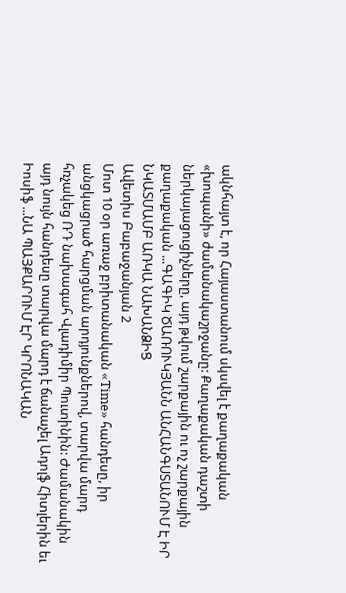ակնհայտ է, որ Հայաստանում սկսվել է քաղաքական «խոպանի» ժամանակաշրջանը: Քաղաքական դաշտի ներկայացուցիչները, այդ թվում շարքային ու ոչ շարքային քաղաքական ...ԳԱԳԻԿ ԾԱՌՈՒԿՅԱՆՆ ԱՆՀԱՆԳՍՏԱՆՈՒՄ Է ԻՐ ՆԿԱՏՄԱՄԲ ԱՌԿԱ ՆԱԽԱՆՁԻՑ
Ավետիս Բաբաջանյան 2
Մոտ 10 օր առաջ բրիտանական «Time» հանդեսը, իր անցկացրած հարցման արդյունքներով, տարվա մարդ հռչակեց ՌԴ նախագահ Վլադիմիր Պուտինին: Ժամանակին այդ նույն հանդեսը տարվա մարդ է ճանաչել Ադոլֆ Հիտլերին եւ Իոսիֆ ...ՆԱ ՊԱՅՔԱՐՈՒՄ ԷՐ ԿՐՈՆԱԿԱՆ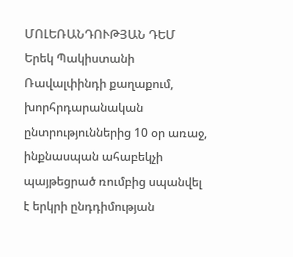ՄՈԼԵՌԱՆԴՈՒԹՅԱՆ ԴԵՄ
Երեկ Պակիստանի Ռավալփինդի քաղաքում, խորհրդարանական ընտրություններից 10 օր առաջ, ինքնասպան ահաբեկչի պայթեցրած ռումբից սպանվել է երկրի ընդդիմության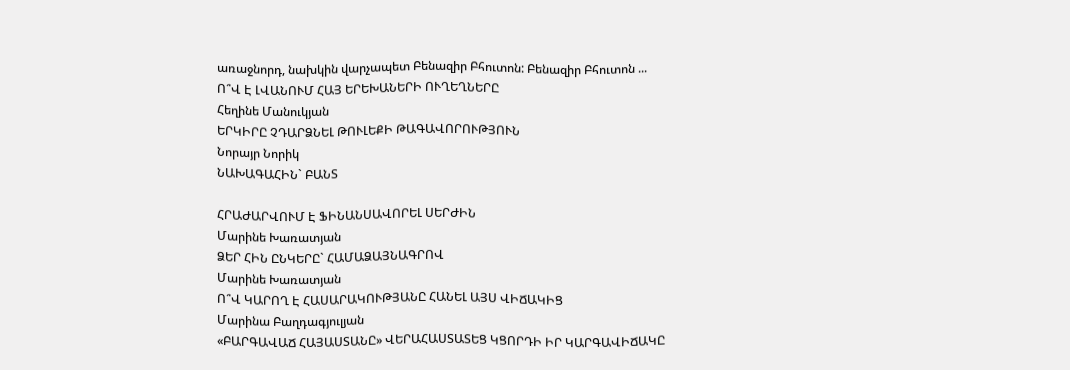առաջնորդ, նախկին վարչապետ Բենազիր Բհուտոն: Բենազիր Բհուտոն ...
Ո՞Վ Է ԼՎԱՆՈՒՄ ՀԱՅ ԵՐԵԽԱՆԵՐԻ ՈՒՂԵՂՆԵՐԸ
Հեղինե Մանուկյան
ԵՐԿԻՐԸ ՉԴԱՐՁՆԵԼ ԹՈՒԼԵՔԻ ԹԱԳԱՎՈՐՈՒԹՅՈՒՆ
Նորայր Նորիկ
ՆԱԽԱԳԱՀԻՆ` ԲԱՆՏ

ՀՐԱԺԱՐՎՈՒՄ Է ՖԻՆԱՆՍԱՎՈՐԵԼ ՍԵՐԺԻՆ
Մարինե Խառատյան
ՁԵՐ ՀԻՆ ԸՆԿԵՐԸ` ՀԱՄԱՁԱՅՆԱԳՐՈՎ
Մարինե Խառատյան
Ո՞Վ ԿԱՐՈՂ Է ՀԱՍԱՐԱԿՈՒԹՅԱՆԸ ՀԱՆԵԼ ԱՅՍ ՎԻՃԱԿԻՑ
Մարինա Բաղդագյուլյան
«ԲԱՐԳԱՎԱՃ ՀԱՅԱՍՏԱՆԸ» ՎԵՐԱՀԱՍՏԱՏԵՑ ԿՑՈՐԴԻ ԻՐ ԿԱՐԳԱՎԻՃԱԿԸ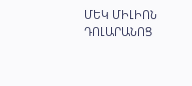ՄԵԿ ՄԻԼԻՈՆ ԴՈԼԱՐԱՆՈՑ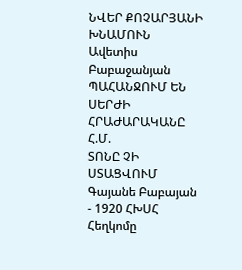ՆՎԵՐ ՔՈՉԱՐՅԱՆԻ ԽՆԱՄՈՒՆ
Ավետիս Բաբաջանյան
ՊԱՀԱՆՋՈՒՄ ԵՆ ՍԵՐԺԻ ՀՐԱԺԱՐԱԿԱՆԸ
Հ.Մ.
ՏՈՆԸ ՉԻ ՍՏԱՑՎՈՒՄ
Գայանե Բաբայան
- 1920 ՀԽՍՀ Հեղկոմը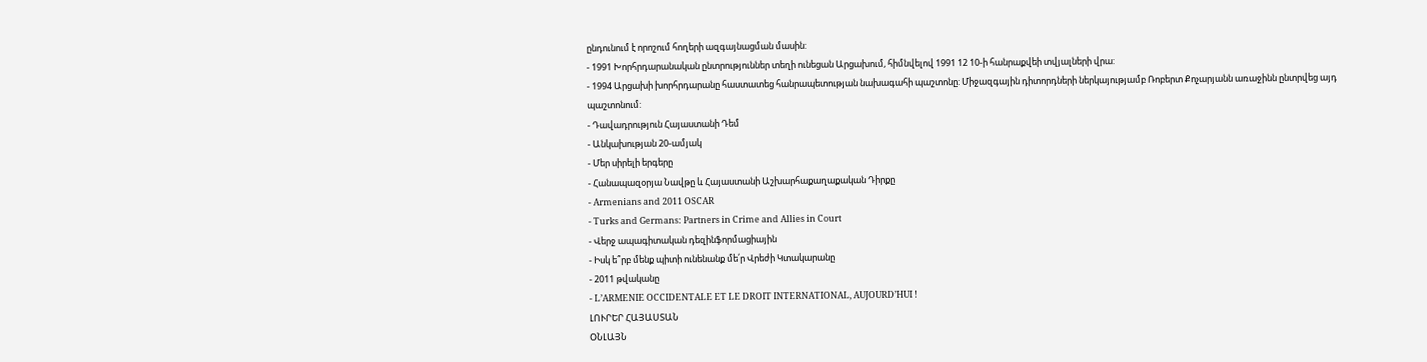ընդունում է որոշում հողերի ազգայնացման մասին:
- 1991 Խորհրդարանական ընտրություններ տեղի ունեցան Արցախում, հիմնվելով 1991 12 10-ի հանրաքվեի տվյալների վրա:
- 1994 Արցախի խորհրդարանը հաստատեց հանրապետության նախագահի պաշտոնը: Միջազգային դիտորդների ներկայությամբ Ռոբերտ Քոչարյանն առաջինն ընտրվեց այդ պաշտոնում:
- Դավադրություն Հայաստանի Դեմ
- Անկախության 20-ամյակ
- Մեր սիրելի երգերը
- Հանապազօրյա Նավթը և Հայաստանի Աշխարհաքաղաքական Դիրքը
- Armenians and 2011 OSCAR
- Turks and Germans: Partners in Crime and Allies in Court
- Վերջ ապագիտական դեզինֆորմացիային
- Իսկ ե՞րբ մենք պիտի ունենանք մե՛ր Վրեժի Կտակարանը
- 2011 թվականը
- L’ARMENIE OCCIDENTALE ET LE DROIT INTERNATIONAL, AUJOURD’HUI !
ԼՈՒՐԵՐ ՀԱՅԱՍՏԱՆ
ՕՆԼԱՅՆ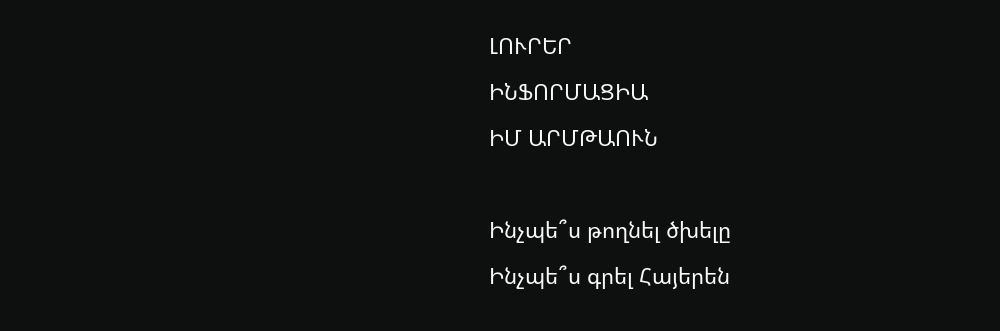ԼՈՒՐԵՐ
ԻՆՖՈՐՄԱՑԻԱ
ԻՄ ԱՐՄԹԱՈՒՆ

Ինչպե՞ս թողնել ծխելը
Ինչպե՞ս գրել Հայերեն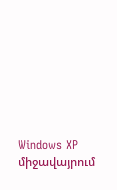Windows XP միջավայրում